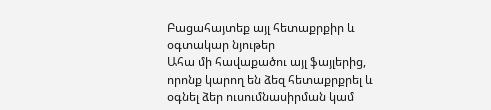Բացահայտեք այլ հետաքրքիր և օգտակար նյութեր
Ահա մի հավաքածու այլ ֆայլերից, որոնք կարող են ձեզ հետաքրքրել և օգնել ձեր ուսումնասիրման կամ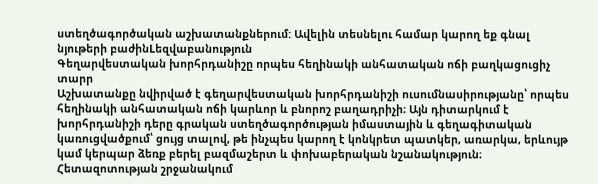ստեղծագործական աշխատանքներում: Ավելին տեսնելու համար կարող եք գնալ նյութերի բաժինLեզվաբանություն
Գեղարվեստական խորհրդանիշը որպես հեղինակի անհատական ոճի բաղկացուցիչ տարր
Աշխատանքը նվիրված է գեղարվեստական խորհրդանիշի ուսումնասիրությանը՝ որպես հեղինակի անհատական ոճի կարևոր և բնորոշ բաղադրիչի։ Այն դիտարկում է խորհրդանիշի դերը գրական ստեղծագործության իմաստային և գեղագիտական կառուցվածքում՝ ցույց տալով, թե ինչպես կարող է կոնկրետ պատկեր, առարկա, երևույթ կամ կերպար ձեռք բերել բազմաշերտ և փոխաբերական նշանակություն։ Հետազոտության շրջանակում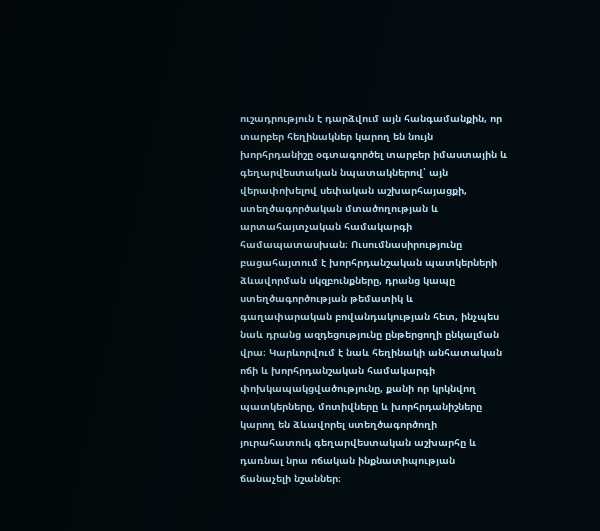ուշադրություն է դարձվում այն հանգամանքին, որ տարբեր հեղինակներ կարող են նույն խորհրդանիշը օգտագործել տարբեր իմաստային և գեղարվեստական նպատակներով՝ այն վերափոխելով սեփական աշխարհայացքի, ստեղծագործական մտածողության և արտահայտչական համակարգի համապատասխան։ Ուսումնասիրությունը բացահայտում է խորհրդանշական պատկերների ձևավորման սկզբունքները, դրանց կապը ստեղծագործության թեմատիկ և գաղափարական բովանդակության հետ, ինչպես նաև դրանց ազդեցությունը ընթերցողի ընկալման վրա։ Կարևորվում է նաև հեղինակի անհատական ոճի և խորհրդանշական համակարգի փոխկապակցվածությունը, քանի որ կրկնվող պատկերները, մոտիվները և խորհրդանիշները կարող են ձևավորել ստեղծագործողի յուրահատուկ գեղարվեստական աշխարհը և դառնալ նրա ոճական ինքնատիպության ճանաչելի նշաններ։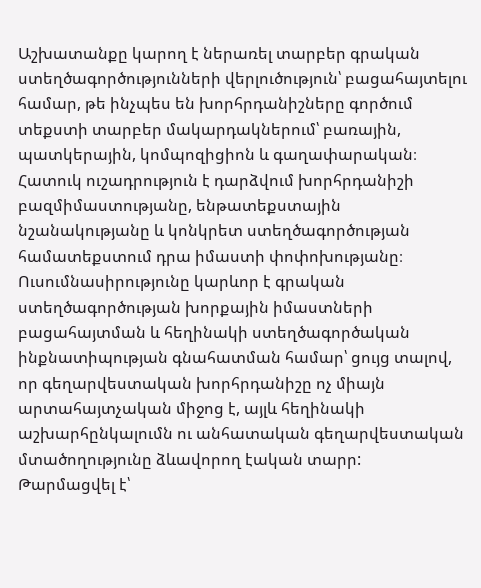Աշխատանքը կարող է ներառել տարբեր գրական ստեղծագործությունների վերլուծություն՝ բացահայտելու համար, թե ինչպես են խորհրդանիշները գործում տեքստի տարբեր մակարդակներում՝ բառային, պատկերային, կոմպոզիցիոն և գաղափարական։ Հատուկ ուշադրություն է դարձվում խորհրդանիշի բազմիմաստությանը, ենթատեքստային նշանակությանը և կոնկրետ ստեղծագործության համատեքստում դրա իմաստի փոփոխությանը։ Ուսումնասիրությունը կարևոր է գրական ստեղծագործության խորքային իմաստների բացահայտման և հեղինակի ստեղծագործական ինքնատիպության գնահատման համար՝ ցույց տալով, որ գեղարվեստական խորհրդանիշը ոչ միայն արտահայտչական միջոց է, այլև հեղինակի աշխարհընկալումն ու անհատական գեղարվեստական մտածողությունը ձևավորող էական տարր:
Թարմացվել է՝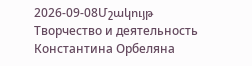2026-09-08Մշակույթ
Творчество и деятельность Константина Орбеляна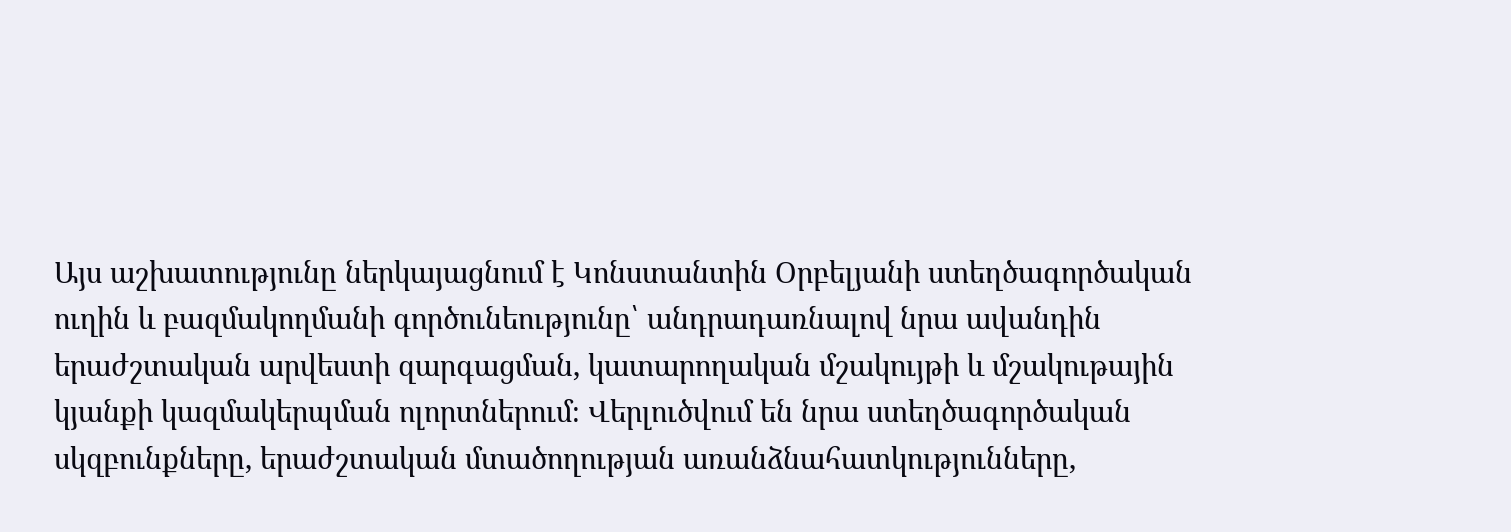Այս աշխատությունը ներկայացնում է Կոնստանտին Օրբելյանի ստեղծագործական ուղին և բազմակողմանի գործունեությունը՝ անդրադառնալով նրա ավանդին երաժշտական արվեստի զարգացման, կատարողական մշակույթի և մշակութային կյանքի կազմակերպման ոլորտներում։ Վերլուծվում են նրա ստեղծագործական սկզբունքները, երաժշտական մտածողության առանձնահատկությունները,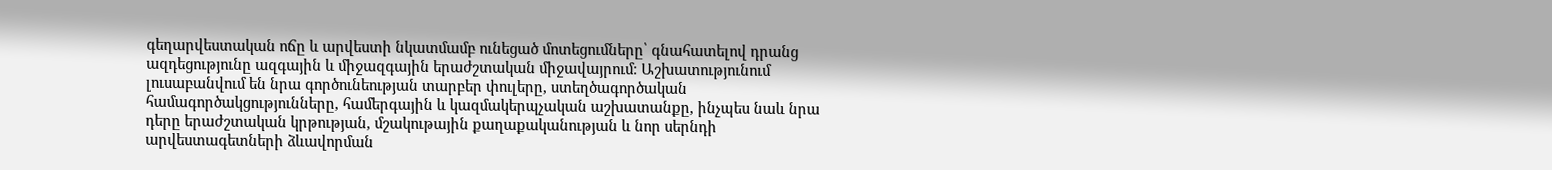գեղարվեստական ոճը և արվեստի նկատմամբ ունեցած մոտեցումները՝ գնահատելով դրանց ազդեցությունը ազգային և միջազգային երաժշտական միջավայրում։ Աշխատությունում լուսաբանվում են նրա գործունեության տարբեր փուլերը, ստեղծագործական համագործակցությունները, համերգային և կազմակերպչական աշխատանքը, ինչպես նաև նրա դերը երաժշտական կրթության, մշակութային քաղաքականության և նոր սերնդի արվեստագետների ձևավորման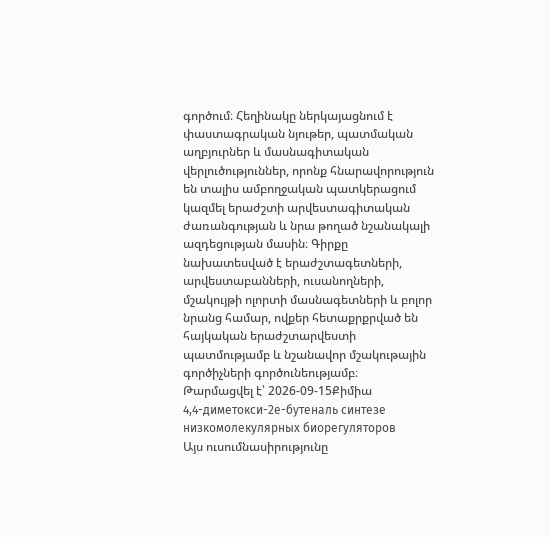գործում։ Հեղինակը ներկայացնում է փաստագրական նյութեր, պատմական աղբյուրներ և մասնագիտական վերլուծություններ, որոնք հնարավորություն են տալիս ամբողջական պատկերացում կազմել երաժշտի արվեստագիտական ժառանգության և նրա թողած նշանակալի ազդեցության մասին։ Գիրքը նախատեսված է երաժշտագետների, արվեստաբանների, ուսանողների, մշակույթի ոլորտի մասնագետների և բոլոր նրանց համար, ովքեր հետաքրքրված են հայկական երաժշտարվեստի պատմությամբ և նշանավոր մշակութային գործիչների գործունեությամբ։
Թարմացվել է՝ 2026-09-15Քիմիա
4,4-диметокси-2е-бутеналь синтезе низкомолекулярных биорегуляторов
Այս ուսումնասիրությունը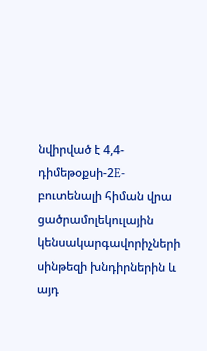նվիրված է 4,4-դիմեթօքսի-2E-բուտենալի հիման վրա ցածրամոլեկուլային կենսակարգավորիչների սինթեզի խնդիրներին և այդ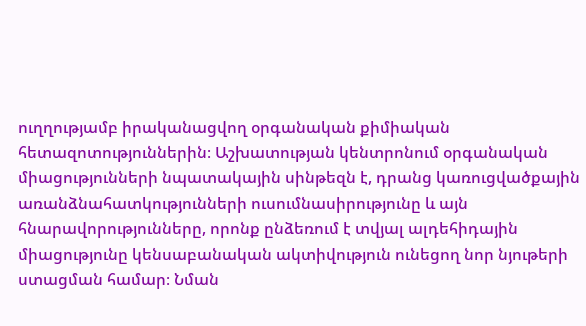ուղղությամբ իրականացվող օրգանական քիմիական հետազոտություններին։ Աշխատության կենտրոնում օրգանական միացությունների նպատակային սինթեզն է, դրանց կառուցվածքային առանձնահատկությունների ուսումնասիրությունը և այն հնարավորությունները, որոնք ընձեռում է տվյալ ալդեհիդային միացությունը կենսաբանական ակտիվություն ունեցող նոր նյութերի ստացման համար։ Նման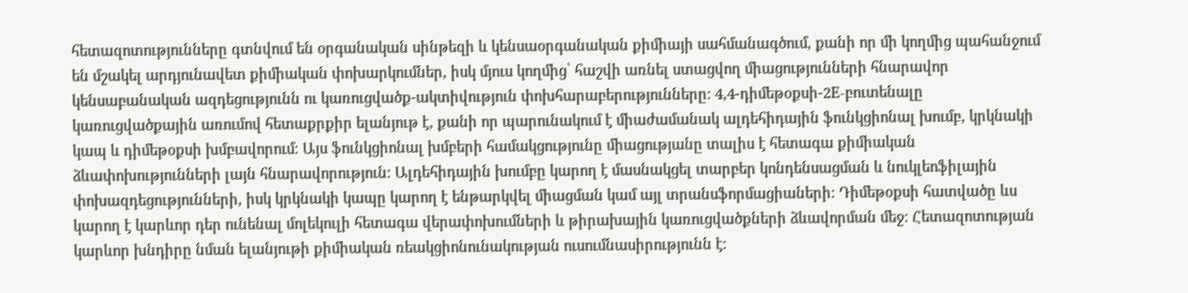հետազոտությունները գտնվում են օրգանական սինթեզի և կենսաօրգանական քիմիայի սահմանագծում, քանի որ մի կողմից պահանջում են մշակել արդյունավետ քիմիական փոխարկումներ, իսկ մյուս կողմից՝ հաշվի առնել ստացվող միացությունների հնարավոր կենսաբանական ազդեցությունն ու կառուցվածք-ակտիվություն փոխհարաբերությունները։ 4,4-դիմեթօքսի-2E-բուտենալը կառուցվածքային առումով հետաքրքիր ելանյութ է, քանի որ պարունակում է միաժամանակ ալդեհիդային ֆունկցիոնալ խումբ, կրկնակի կապ և դիմեթօքսի խմբավորում։ Այս ֆունկցիոնալ խմբերի համակցությունը միացությանը տալիս է հետագա քիմիական ձևափոխությունների լայն հնարավորություն։ Ալդեհիդային խումբը կարող է մասնակցել տարբեր կոնդենսացման և նուկլեոֆիլային փոխազդեցությունների, իսկ կրկնակի կապը կարող է ենթարկվել միացման կամ այլ տրանսֆորմացիաների։ Դիմեթօքսի հատվածը ևս կարող է կարևոր դեր ունենալ մոլեկուլի հետագա վերափոխումների և թիրախային կառուցվածքների ձևավորման մեջ։ Հետազոտության կարևոր խնդիրը նման ելանյութի քիմիական ռեակցիոնունակության ուսումնասիրությունն է։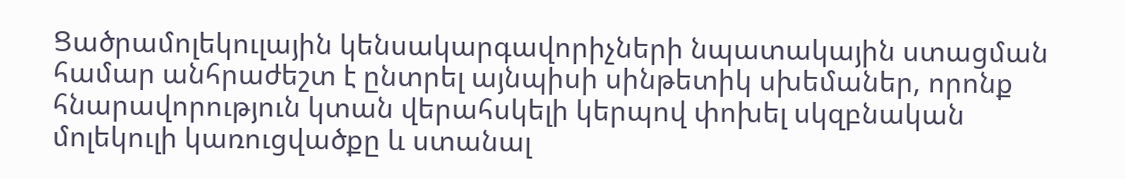Ցածրամոլեկուլային կենսակարգավորիչների նպատակային ստացման համար անհրաժեշտ է ընտրել այնպիսի սինթետիկ սխեմաներ, որոնք հնարավորություն կտան վերահսկելի կերպով փոխել սկզբնական մոլեկուլի կառուցվածքը և ստանալ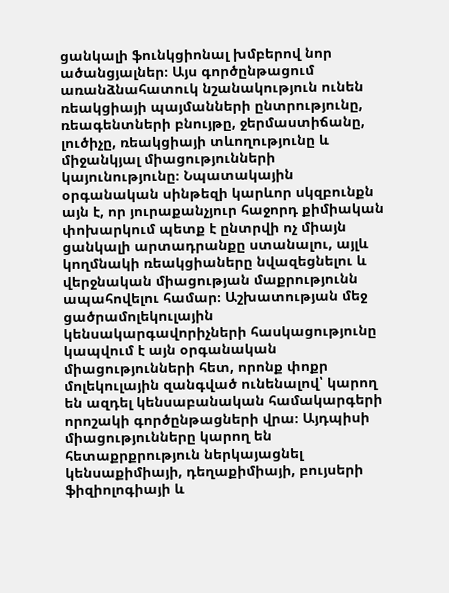ցանկալի ֆունկցիոնալ խմբերով նոր ածանցյալներ։ Այս գործընթացում առանձնահատուկ նշանակություն ունեն ռեակցիայի պայմանների ընտրությունը, ռեագենտների բնույթը, ջերմաստիճանը, լուծիչը, ռեակցիայի տևողությունը և միջանկյալ միացությունների կայունությունը։ Նպատակային օրգանական սինթեզի կարևոր սկզբունքն այն է, որ յուրաքանչյուր հաջորդ քիմիական փոխարկում պետք է ընտրվի ոչ միայն ցանկալի արտադրանքը ստանալու, այլև կողմնակի ռեակցիաները նվազեցնելու և վերջնական միացության մաքրությունն ապահովելու համար։ Աշխատության մեջ ցածրամոլեկուլային կենսակարգավորիչների հասկացությունը կապվում է այն օրգանական միացությունների հետ, որոնք փոքր մոլեկուլային զանգված ունենալով՝ կարող են ազդել կենսաբանական համակարգերի որոշակի գործընթացների վրա։ Այդպիսի միացությունները կարող են հետաքրքրություն ներկայացնել կենսաքիմիայի, դեղաքիմիայի, բույսերի ֆիզիոլոգիայի և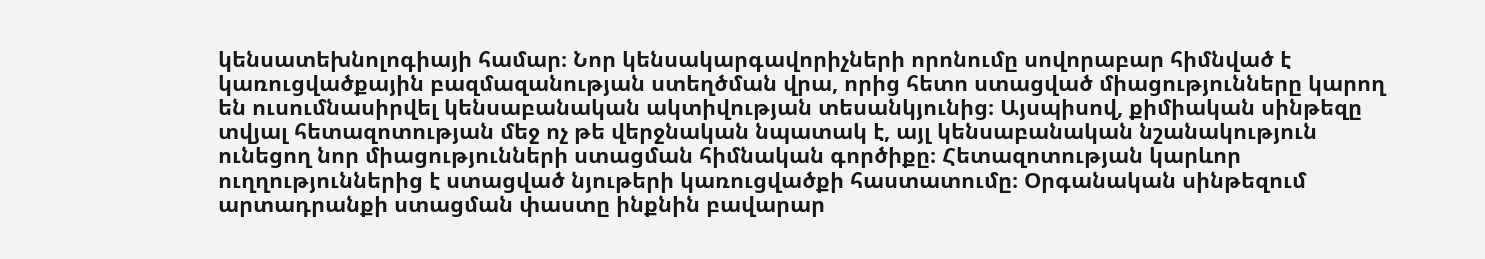կենսատեխնոլոգիայի համար։ Նոր կենսակարգավորիչների որոնումը սովորաբար հիմնված է կառուցվածքային բազմազանության ստեղծման վրա, որից հետո ստացված միացությունները կարող են ուսումնասիրվել կենսաբանական ակտիվության տեսանկյունից։ Այսպիսով, քիմիական սինթեզը տվյալ հետազոտության մեջ ոչ թե վերջնական նպատակ է, այլ կենսաբանական նշանակություն ունեցող նոր միացությունների ստացման հիմնական գործիքը։ Հետազոտության կարևոր ուղղություններից է ստացված նյութերի կառուցվածքի հաստատումը։ Օրգանական սինթեզում արտադրանքի ստացման փաստը ինքնին բավարար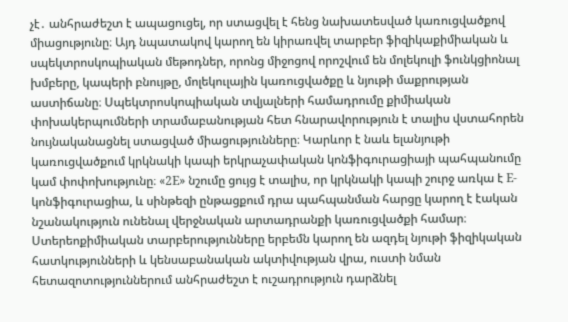չէ․ անհրաժեշտ է ապացուցել, որ ստացվել է հենց նախատեսված կառուցվածքով միացությունը։ Այդ նպատակով կարող են կիրառվել տարբեր ֆիզիկաքիմիական և սպեկտրոսկոպիական մեթոդներ, որոնց միջոցով որոշվում են մոլեկուլի ֆունկցիոնալ խմբերը, կապերի բնույթը, մոլեկուլային կառուցվածքը և նյութի մաքրության աստիճանը։ Սպեկտրոսկոպիական տվյալների համադրումը քիմիական փոխակերպումների տրամաբանության հետ հնարավորություն է տալիս վստահորեն նույնականացնել ստացված միացությունները։ Կարևոր է նաև ելանյութի կառուցվածքում կրկնակի կապի երկրաչափական կոնֆիգուրացիայի պահպանումը կամ փոփոխությունը։ «2E» նշումը ցույց է տալիս, որ կրկնակի կապի շուրջ առկա է E-կոնֆիգուրացիա, և սինթեզի ընթացքում դրա պահպանման հարցը կարող է էական նշանակություն ունենալ վերջնական արտադրանքի կառուցվածքի համար։ Ստերեոքիմիական տարբերությունները երբեմն կարող են ազդել նյութի ֆիզիկական հատկությունների և կենսաբանական ակտիվության վրա, ուստի նման հետազոտություններում անհրաժեշտ է ուշադրություն դարձնել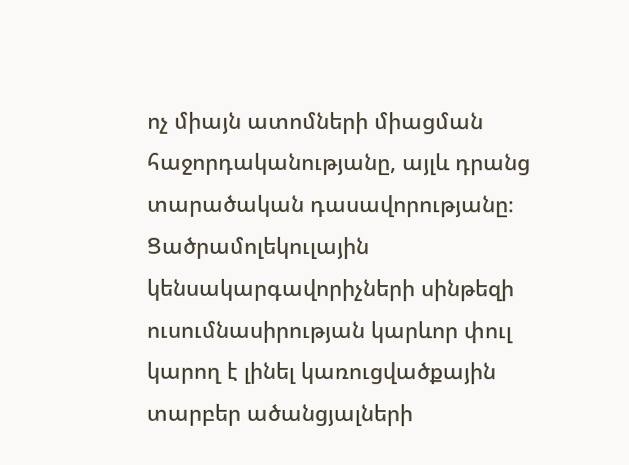ոչ միայն ատոմների միացման հաջորդականությանը, այլև դրանց տարածական դասավորությանը։ Ցածրամոլեկուլային կենսակարգավորիչների սինթեզի ուսումնասիրության կարևոր փուլ կարող է լինել կառուցվածքային տարբեր ածանցյալների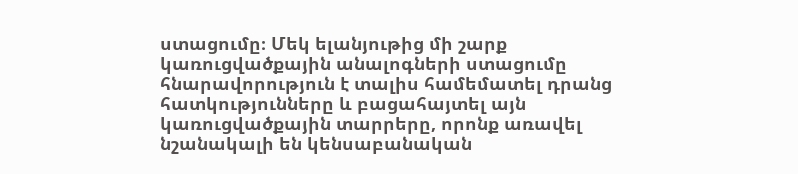ստացումը։ Մեկ ելանյութից մի շարք կառուցվածքային անալոգների ստացումը հնարավորություն է տալիս համեմատել դրանց հատկությունները և բացահայտել այն կառուցվածքային տարրերը, որոնք առավել նշանակալի են կենսաբանական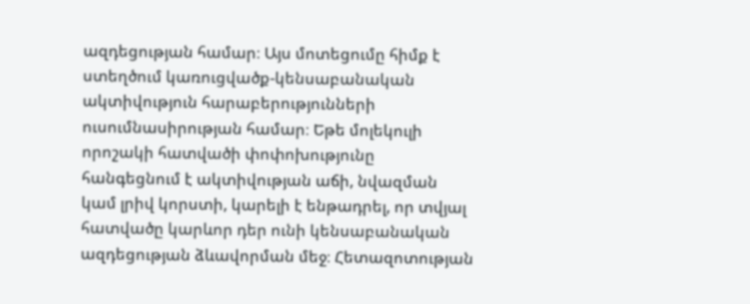ազդեցության համար։ Այս մոտեցումը հիմք է ստեղծում կառուցվածք-կենսաբանական ակտիվություն հարաբերությունների ուսումնասիրության համար։ Եթե մոլեկուլի որոշակի հատվածի փոփոխությունը հանգեցնում է ակտիվության աճի, նվազման կամ լրիվ կորստի, կարելի է ենթադրել, որ տվյալ հատվածը կարևոր դեր ունի կենսաբանական ազդեցության ձևավորման մեջ։ Հետազոտության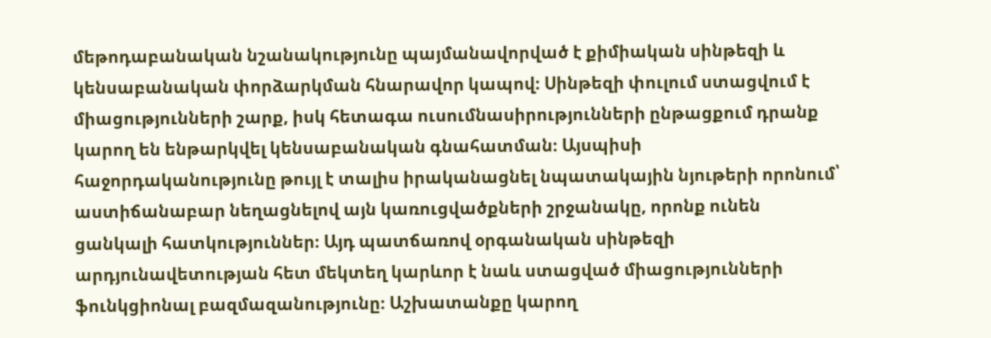մեթոդաբանական նշանակությունը պայմանավորված է քիմիական սինթեզի և կենսաբանական փորձարկման հնարավոր կապով։ Սինթեզի փուլում ստացվում է միացությունների շարք, իսկ հետագա ուսումնասիրությունների ընթացքում դրանք կարող են ենթարկվել կենսաբանական գնահատման։ Այսպիսի հաջորդականությունը թույլ է տալիս իրականացնել նպատակային նյութերի որոնում՝ աստիճանաբար նեղացնելով այն կառուցվածքների շրջանակը, որոնք ունեն ցանկալի հատկություններ։ Այդ պատճառով օրգանական սինթեզի արդյունավետության հետ մեկտեղ կարևոր է նաև ստացված միացությունների ֆունկցիոնալ բազմազանությունը։ Աշխատանքը կարող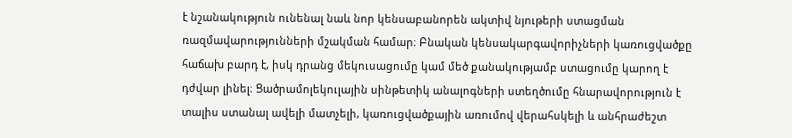է նշանակություն ունենալ նաև նոր կենսաբանորեն ակտիվ նյութերի ստացման ռազմավարությունների մշակման համար։ Բնական կենսակարգավորիչների կառուցվածքը հաճախ բարդ է, իսկ դրանց մեկուսացումը կամ մեծ քանակությամբ ստացումը կարող է դժվար լինել։ Ցածրամոլեկուլային սինթետիկ անալոգների ստեղծումը հնարավորություն է տալիս ստանալ ավելի մատչելի, կառուցվածքային առումով վերահսկելի և անհրաժեշտ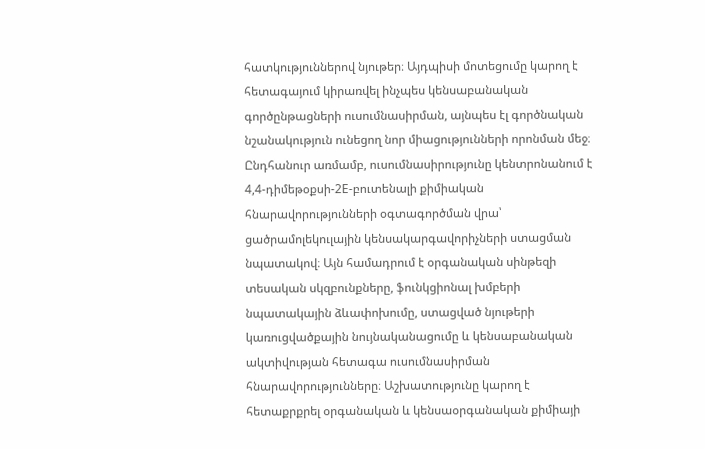հատկություններով նյութեր։ Այդպիսի մոտեցումը կարող է հետագայում կիրառվել ինչպես կենսաբանական գործընթացների ուսումնասիրման, այնպես էլ գործնական նշանակություն ունեցող նոր միացությունների որոնման մեջ։ Ընդհանուր առմամբ, ուսումնասիրությունը կենտրոնանում է 4,4-դիմեթօքսի-2E-բուտենալի քիմիական հնարավորությունների օգտագործման վրա՝ ցածրամոլեկուլային կենսակարգավորիչների ստացման նպատակով։ Այն համադրում է օրգանական սինթեզի տեսական սկզբունքները, ֆունկցիոնալ խմբերի նպատակային ձևափոխումը, ստացված նյութերի կառուցվածքային նույնականացումը և կենսաբանական ակտիվության հետագա ուսումնասիրման հնարավորությունները։ Աշխատությունը կարող է հետաքրքրել օրգանական և կենսաօրգանական քիմիայի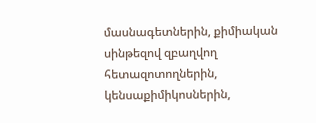մասնագետներին, քիմիական սինթեզով զբաղվող հետազոտողներին, կենսաքիմիկոսներին,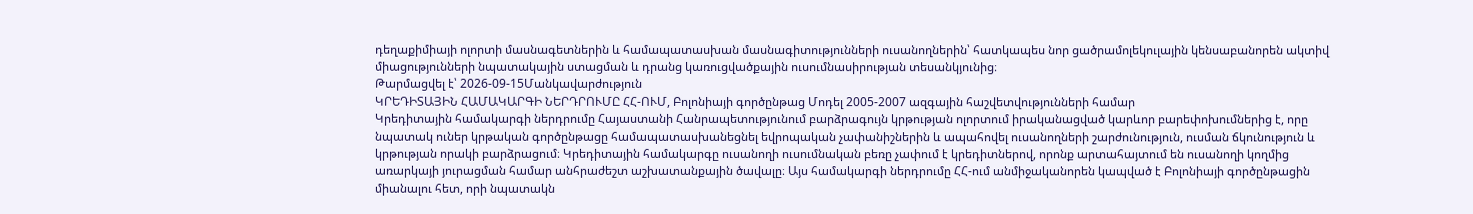դեղաքիմիայի ոլորտի մասնագետներին և համապատասխան մասնագիտությունների ուսանողներին՝ հատկապես նոր ցածրամոլեկուլային կենսաբանորեն ակտիվ միացությունների նպատակային ստացման և դրանց կառուցվածքային ուսումնասիրության տեսանկյունից։
Թարմացվել է՝ 2026-09-15Մանկավարժություն
ԿՐԵԴԻՏԱՅԻՆ ՀԱՄԱԿԱՐԳԻ ՆԵՐԴՐՈՒՄԸ ՀՀ-ՈՒՄ, Բոլոնիայի գործընթաց Մոդել 2005-2007 ազգային հաշվետվությունների համար
Կրեդիտային համակարգի ներդրումը Հայաստանի Հանրապետությունում բարձրագույն կրթության ոլորտում իրականացված կարևոր բարեփոխումներից է, որը նպատակ ուներ կրթական գործընթացը համապատասխանեցնել եվրոպական չափանիշներին և ապահովել ուսանողների շարժունություն, ուսման ճկունություն և կրթության որակի բարձրացում։ Կրեդիտային համակարգը ուսանողի ուսումնական բեռը չափում է կրեդիտներով, որոնք արտահայտում են ուսանողի կողմից առարկայի յուրացման համար անհրաժեշտ աշխատանքային ծավալը։ Այս համակարգի ներդրումը ՀՀ-ում անմիջականորեն կապված է Բոլոնիայի գործընթացին միանալու հետ, որի նպատակն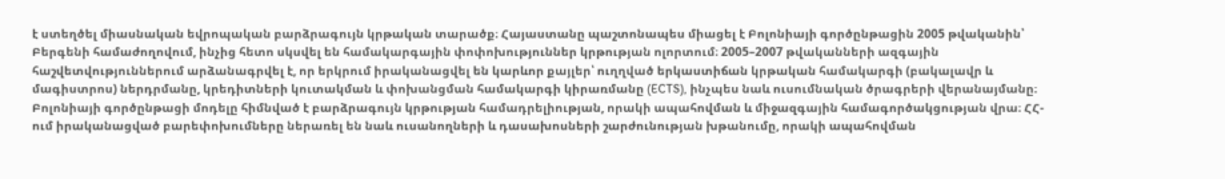է ստեղծել միասնական եվրոպական բարձրագույն կրթական տարածք։ Հայաստանը պաշտոնապես միացել է Բոլոնիայի գործընթացին 2005 թվականին՝ Բերգենի համաժողովում, ինչից հետո սկսվել են համակարգային փոփոխություններ կրթության ոլորտում։ 2005–2007 թվականների ազգային հաշվետվություններում արձանագրվել է, որ երկրում իրականացվել են կարևոր քայլեր՝ ուղղված երկաստիճան կրթական համակարգի (բակալավր և մագիստրոս) ներդրմանը, կրեդիտների կուտակման և փոխանցման համակարգի կիրառմանը (ECTS), ինչպես նաև ուսումնական ծրագրերի վերանայմանը։ Բոլոնիայի գործընթացի մոդելը հիմնված է բարձրագույն կրթության համադրելիության, որակի ապահովման և միջազգային համագործակցության վրա։ ՀՀ-ում իրականացված բարեփոխումները ներառել են նաև ուսանողների և դասախոսների շարժունության խթանումը, որակի ապահովման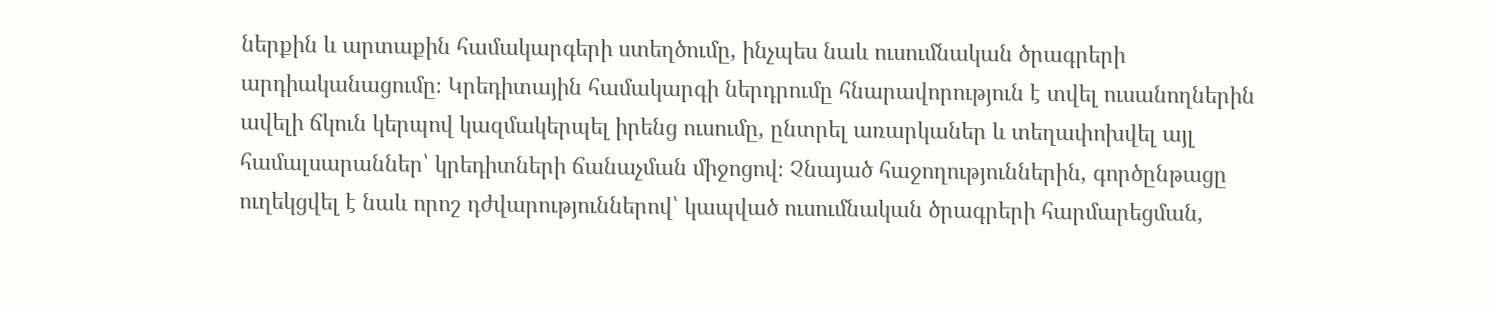ներքին և արտաքին համակարգերի ստեղծումը, ինչպես նաև ուսումնական ծրագրերի արդիականացումը։ Կրեդիտային համակարգի ներդրումը հնարավորություն է տվել ուսանողներին ավելի ճկուն կերպով կազմակերպել իրենց ուսումը, ընտրել առարկաներ և տեղափոխվել այլ համալսարաններ՝ կրեդիտների ճանաչման միջոցով։ Չնայած հաջողություններին, գործընթացը ուղեկցվել է նաև որոշ դժվարություններով՝ կապված ուսումնական ծրագրերի հարմարեցման,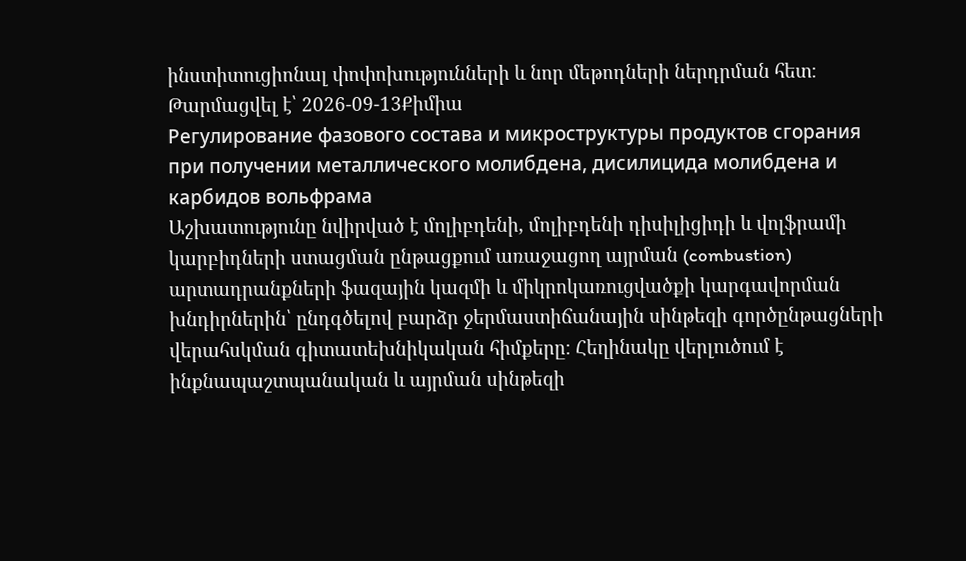ինստիտուցիոնալ փոփոխությունների և նոր մեթոդների ներդրման հետ։
Թարմացվել է՝ 2026-09-13Քիմիա
Регулирование фазового состава и микроструктуры продуктов сгорания при получении металлического молибдена, дисилицида молибдена и карбидов вольфрама
Աշխատությունը նվիրված է մոլիբդենի, մոլիբդենի դիսիլիցիդի և վոլֆրամի կարբիդների ստացման ընթացքում առաջացող այրման (combustion) արտադրանքների ֆազային կազմի և միկրոկառուցվածքի կարգավորման խնդիրներին՝ ընդգծելով բարձր ջերմաստիճանային սինթեզի գործընթացների վերահսկման գիտատեխնիկական հիմքերը։ Հեղինակը վերլուծում է ինքնապաշտպանական և այրման սինթեզի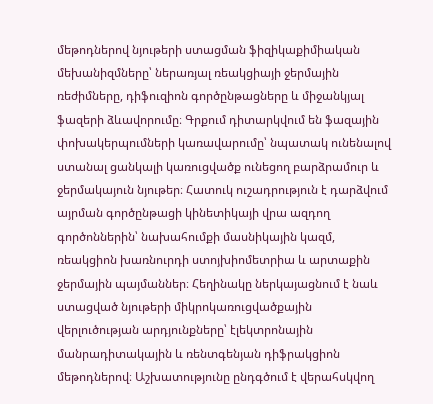մեթոդներով նյութերի ստացման ֆիզիկաքիմիական մեխանիզմները՝ ներառյալ ռեակցիայի ջերմային ռեժիմները, դիֆուզիոն գործընթացները և միջանկյալ ֆազերի ձևավորումը։ Գրքում դիտարկվում են ֆազային փոխակերպումների կառավարումը՝ նպատակ ունենալով ստանալ ցանկալի կառուցվածք ունեցող բարձրամուր և ջերմակայուն նյութեր։ Հատուկ ուշադրություն է դարձվում այրման գործընթացի կինետիկայի վրա ազդող գործոններին՝ նախահումքի մասնիկային կազմ, ռեակցիոն խառնուրդի ստոյխիոմետրիա և արտաքին ջերմային պայմաններ։ Հեղինակը ներկայացնում է նաև ստացված նյութերի միկրոկառուցվածքային վերլուծության արդյունքները՝ էլեկտրոնային մանրադիտակային և ռենտգենյան դիֆրակցիոն մեթոդներով։ Աշխատությունը ընդգծում է վերահսկվող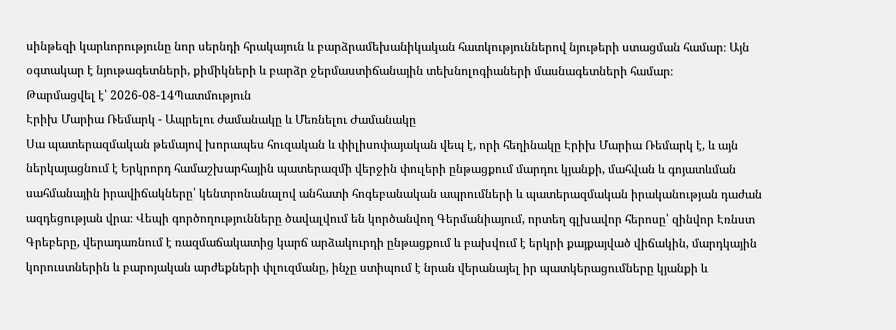սինթեզի կարևորությունը նոր սերնդի հրակայուն և բարձրամեխանիկական հատկություններով նյութերի ստացման համար։ Այն օգտակար է նյութագետների, քիմիկների և բարձր ջերմաստիճանային տեխնոլոգիաների մասնագետների համար։
Թարմացվել է՝ 2026-08-14Պատմություն
Էրիխ Մարիա Ռեմարկ - Ապրելու ժամանակը և Մեռնելու Ժամանակը
Սա պատերազմական թեմայով խորապես հուզական և փիլիսոփայական վեպ է, որի հեղինակը Էրիխ Մարիա Ռեմարկ է, և այն ներկայացնում է Երկրորդ համաշխարհային պատերազմի վերջին փուլերի ընթացքում մարդու կյանքի, մահվան և գոյատևման սահմանային իրավիճակները՝ կենտրոնանալով անհատի հոգեբանական ապրումների և պատերազմական իրականության դաժան ազդեցության վրա։ Վեպի գործողությունները ծավալվում են կործանվող Գերմանիայում, որտեղ գլխավոր հերոսը՝ զինվոր Էռնստ Գրեբերը, վերադառնում է ռազմաճակատից կարճ արձակուրդի ընթացքում և բախվում է երկրի քայքայված վիճակին, մարդկային կորուստներին և բարոյական արժեքների փլուզմանը, ինչը ստիպում է նրան վերանայել իր պատկերացումները կյանքի և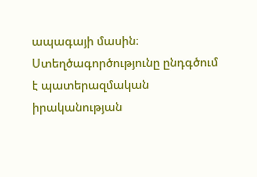ապագայի մասին։ Ստեղծագործությունը ընդգծում է պատերազմական իրականության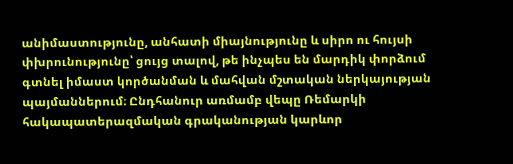անիմաստությունը, անհատի միայնությունը և սիրո ու հույսի փխրունությունը՝ ցույց տալով, թե ինչպես են մարդիկ փորձում գտնել իմաստ կործանման և մահվան մշտական ներկայության պայմաններում։ Ընդհանուր առմամբ վեպը Ռեմարկի հակապատերազմական գրականության կարևոր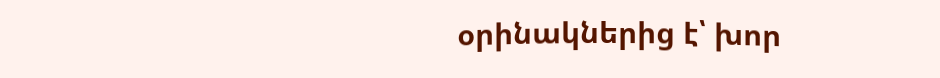օրինակներից է՝ խոր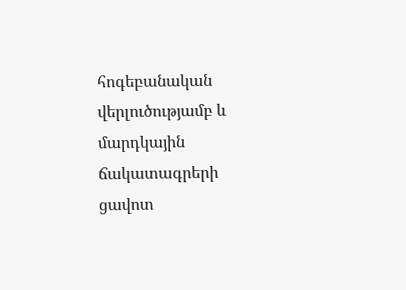հոգեբանական վերլուծությամբ և մարդկային ճակատագրերի ցավոտ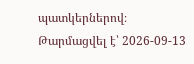պատկերներով։
Թարմացվել է՝ 2026-09-13